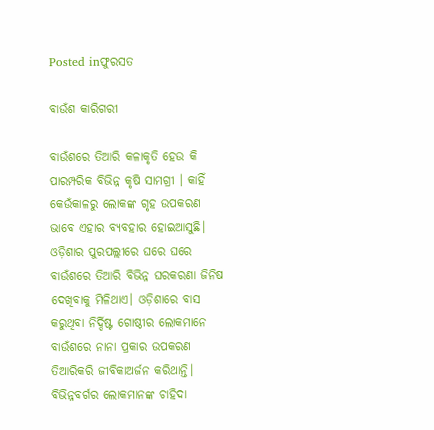Posted inଫୁରସତ

ବାଉଁଶ କାରିଗରୀ

ବାଉଁଶରେ ତିଆରି କଳାକୃତି ହେଉ କି ପାରମ୍ପରିକ ବିଭିନ୍ନ କୃଷି ସାମଗ୍ରୀ । କାହିଁ କେଉଁକାଳରୁ ଲୋକଙ୍କ ଗୃହ ଉପକରଣ ଭାବେ ଏହାର ବ୍ୟବହାର ହୋଇଆସୁଛି। ଓଡ଼ିଶାର ପୁରପଲ୍ଲୀରେ ଘରେ ଘରେ ବାଉଁଶରେ ତିଆରି ବିଭିନ୍ନ ଘରକରଣା ଜିନିଷ ଦେଖିବାକୁ ମିଳିଥାଏ। ଓଡ଼ିଶାରେ ବାସ କରୁଥିବା ନିର୍ଦ୍ଦିଷ୍ଟ ଗୋଷ୍ଠୀର ଲୋକମାନେ ବାଉଁଶରେ ନାନା ପ୍ରକାର ଉପକରଣ ତିଆରିକରି ଜୀବିକାଅର୍ଜନ କରିଥାନ୍ତି। ବିଭିନ୍ନବର୍ଗର ଲୋକମାନଙ୍କ ଚାହିଦା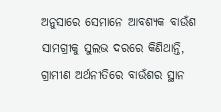ଅନୁସାରେ ସେମାନେ ଆବଶ୍ୟକ ବାଉଁଶ ସାମଗ୍ରୀକୁ ସୁଲଭ ଦରରେ କିଣିଥାନ୍ତି, ଗ୍ରାମୀଣ ଅର୍ଥନୀତିରେ ବାଉଁଶର ସ୍ଥାନ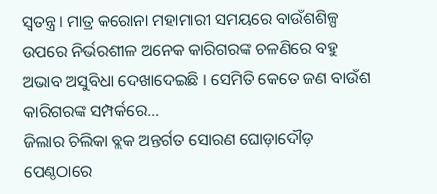ସ୍ବତନ୍ତ୍ର। ମାତ୍ର କରୋନା ମହାମାରୀ ସମୟରେ ବାଉଁଶଶିଳ୍ପ ଉପରେ ନିର୍ଭରଶୀଳ ଅନେକ କାରିଗରଙ୍କ ଚଳଣିରେ ବହୁ ଅଭାବ ଅସୁବିଧା ଦେଖାଦେଇଛି । ସେମିତି କେତେ ଜଣ ବାଉଁଶ କାରିଗରଙ୍କ ସମ୍ପର୍କରେ…
ଜିଲାର ଚିଲିକା ବ୍ଲକ ଅନ୍ତର୍ଗତ ସୋରଣ ଘୋଡ଼ାଦୌଡ଼ ପେଣ୍ଠଠାରେ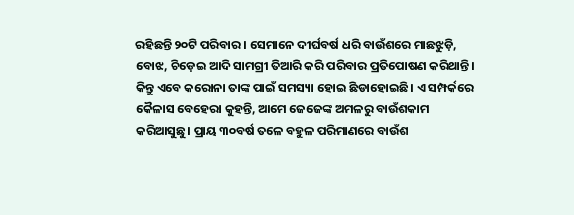ରହିଛନ୍ତି ୨୦ଟି ପରିବାର। ସେମାନେ ଦୀର୍ଘବର୍ଷ ଧରି ବାଉଁଶରେ ମାଛଝୁଡ଼ି, ବୋଝ, ଚିଡ଼େଇ ଆଦି ସାମଗ୍ରୀ ତିଆରି କରି ପରିବାର ପ୍ରତିପୋଷଣ କରିଥାନ୍ତି। କିନ୍ତୁ ଏବେ କରୋନା ତାଙ୍କ ପାଇଁ ସମସ୍ୟା ହୋଇ ଛିଡାହୋଇଛି। ଏ ସମ୍ପର୍କରେ କୈଳାସ ବେହେରା କୁହନ୍ତି, ଆମେ ଜେଜେଙ୍କ ଅମଳରୁ ବାଉଁଶକାମ କରିଆସୁଛୁ। ପ୍ରାୟ ୩୦ବର୍ଷ ତଳେ ବହୁଳ ପରିମାଣରେ ବାଉଁଶ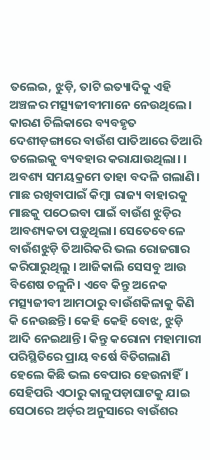ତଲେଇ, ଝୁଡ଼ି, ତାଟି ଇତ୍ୟାଦିକୁ ଏହି ଅଞ୍ଚଳର ମତ୍ସ୍ୟଜୀବୀମାନେ ନେଉଥିଲେ। କାରଣ ଚିଲିକାରେ ବ୍ୟବହୃତ ଦେଶୀଡ଼ଙ୍ଗାରେ ବାଉଁଶ ପାତିଆରେ ତିଆରି ତଲେଇକୁ ବ୍ୟବହାର କରାଯାଉଥିଲା। । ଅବଶ୍ୟ ସମୟକ୍ରମେ ତାହା ବଦଳି ଗଲାଣି। ମାଛ ରଖିବାପାଇଁ କିମ୍ବା ରାଜ୍ୟ ବାହାରକୁ ମାଛକୁ ପଠେଇବା ପାଇଁ ବାଉଁଶ ଝୁଡ଼ିର ଆବଶ୍ୟକତା ପଡ଼ୁଥିଲା। ସେତେବେଳେ ବାଉଁଶଝୁଡ଼ି ତିଆରିକରି ଭଲ ରୋଜଗାର କରିପାରୁଥିଲୁ । ଆଜିକାଲି ସେସବୁ ଆଉ ବିଶେଷ ଚଳୁନି। ଏବେ କିନ୍ତୁ ଅନେକ ମତ୍ସ୍ୟଜୀବୀ ଆମଠାରୁ ବାଉଁଶକିଳାକୁ କିଣି କି ନେଉଛନ୍ତି। କେହି କେହି ବୋଝ, ଝୁଡ଼ି ଆଦି ନେଇଥାନ୍ତି। କିନ୍ତୁ କରୋନା ମହାମାରୀ ପରିସ୍ଥିତିରେ ପ୍ରାୟ ବର୍ଷେ ବିତିଗଲାଣି ହେଲେ କିଛି ଭଲ ବେପାର ହେଉନାହିଁ। ସେହିପରି ଏଠାରୁ କାଳୁପଡ଼ାଘାଟକୁ ଯାଇ ସେଠାରେ ଅର୍ଡ଼ର ଅନୁସାରେ ବାଉଁଶର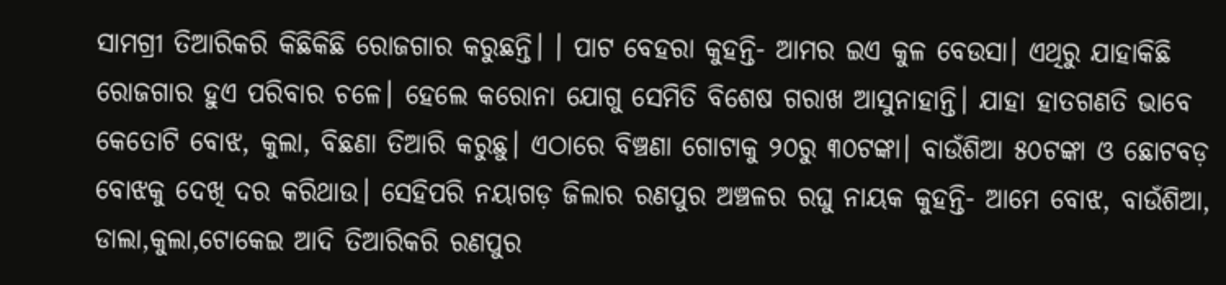ସାମଗ୍ରୀ ତିଆରିକରି କିଛିକିଛି ରୋଜଗାର କରୁଛନ୍ତି। । ପାଟ ବେହରା କୁହନ୍ତି- ଆମର ଇଏ କୁଳ ବେଉସା। ଏଥିରୁ ଯାହାକିଛି ରୋଜଗାର ହୁଏ ପରିବାର ଚଳେ। ହେଲେ କରୋନା ଯୋଗୁ ସେମିତି ବିଶେଷ ଗରାଖ ଆସୁନାହାନ୍ତି। ଯାହା ହାତଗଣତି ଭାବେ କେତୋଟି ବୋଝ, କୁଲା, ବିଛଣା ତିଆରି କରୁଛୁ। ଏଠାରେ ବିଞ୍ଚଣା ଗୋଟାକୁ ୨୦ରୁ ୩୦ଟଙ୍କା। ବାଉଁଶିଆ ୫୦ଟଙ୍କା ଓ ଛୋଟବଡ଼ ବୋଝକୁ ଦେଖି ଦର କରିଥାଉ। ସେହିପରି ନୟାଗଡ଼ ଜିଲାର ରଣପୁର ଅଞ୍ଚଳର ରଘୁ ନାୟକ କୁହନ୍ତି- ଆମେ ବୋଝ, ବାଉଁଶିଆ, ଡାଲା,କୁଲା,ଟୋକେଇ ଆଦି ତିଆରିକରି ରଣପୁର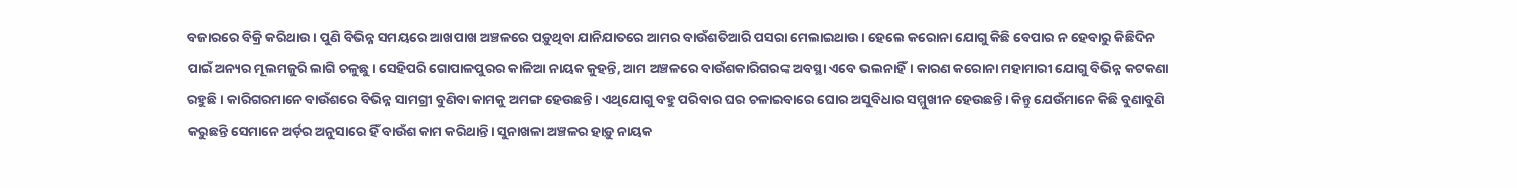ବଜାରରେ ବିକ୍ରି କରିଥାଉ। ପୁଣି ବିଭିନ୍ନ ସମୟରେ ଆଖପାଖ ଅଞ୍ଚଳରେ ପଡ଼ୁଥିବା ଯାନିଯାତରେ ଆମର ବାଉଁଶତିଆରି ପସରା ମେଲାଇଥାଉ। ହେଲେ କରୋନା ଯୋଗୁ କିଛି ବେପାର ନ ହେବାରୁ କିଛିଦିନ ପାଇଁ ଅନ୍ୟର ମୂଲମଜୁରି ଲାଗି ଚଳୁଛୁ। ସେହିପରି ଗୋପାଳପୁରର କାଳିଆ ନାୟକ କୁହନ୍ତି, ଆମ ଅଞ୍ଚଳରେ ବାଉଁଶକାରିଗରଙ୍କ ଅବସ୍ଥା ଏବେ ଭଲନାହିଁ। କାରଣ କରୋନା ମହାମାରୀ ଯୋଗୁ ବିଭିନ୍ନ କଟକଣା ରହୁଛି । କାରିଗରମାନେ ବାଉଁଶରେ ବିଭିନ୍ନ ସାମଗ୍ରୀ ବୁଣିବା କାମକୁ ଅମଙ୍ଗ ହେଉଛନ୍ତି। ଏଥିଯୋଗୁ ବହୁ ପରିବାର ଘର ଚଳାଇବାରେ ଘୋର ଅସୁବିଧାର ସମ୍ମୁଖୀନ ହେଉଛନ୍ତି। କିନ୍ତୁ ଯେଉଁମାନେ କିଛି ବୁଣାବୁଣି କରୁଛନ୍ତି ସେମାନେ ଅର୍ଡ଼ର ଅନୁସାରେ ହିଁ ବାଉଁଶ କାମ କରିଥାନ୍ତି। ସୁନାଖଳା ଅଞ୍ଚଳର ହାଡ଼ୁ ନାୟକ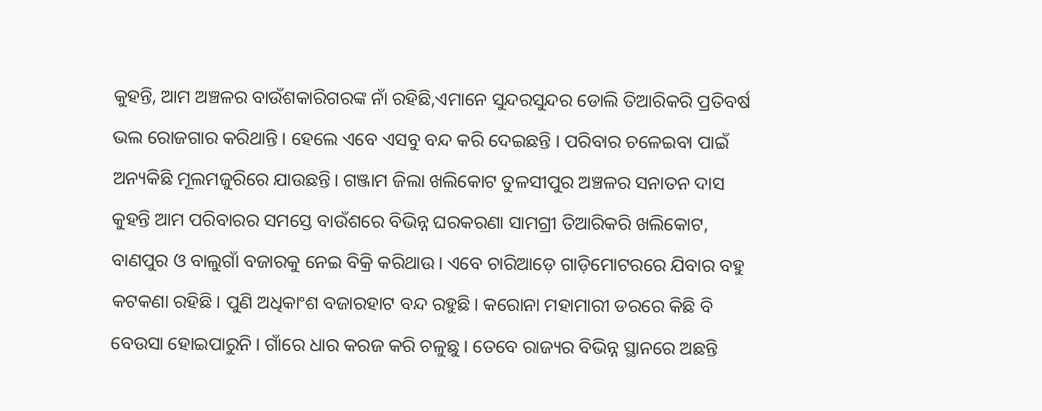କୁହନ୍ତି, ଆମ ଅଞ୍ଚଳର ବାଉଁଶକାରିଗରଙ୍କ ନାଁ ରହିଛି,ଏମାନେ ସୁନ୍ଦରସୁନ୍ଦର ଡୋଲି ତିଆରିକରି ପ୍ରତିବର୍ଷ ଭଲ ରୋଜଗାର କରିଥାନ୍ତି । ହେଲେ ଏବେ ଏସବୁ ବନ୍ଦ କରି ଦେଇଛନ୍ତି । ପରିବାର ଚଳେଇବା ପାଇଁ ଅନ୍ୟକିଛି ମୂଲମଜୁରିରେ ଯାଉଛନ୍ତି। ଗଞ୍ଜାମ ଜିଲା ଖଲିକୋଟ ତୁଳସୀପୁର ଅଞ୍ଚଳର ସନାତନ ଦାସ କୁହନ୍ତି ଆମ ପରିବାରର ସମସ୍ତେ ବାଉଁଶରେ ବିଭିନ୍ନ ଘରକରଣା ସାମଗ୍ରୀ ତିଆରିକରି ଖଲିକୋଟ, ବାଣପୁର ଓ ବାଲୁଗାଁ ବଜାରକୁ ନେଇ ବିକ୍ରି କରିଥାଉ। ଏବେ ଚାରିଆଡ଼େ ଗାଡ଼ିମୋଟରରେ ଯିବାର ବହୁ କଟକଣା ରହିଛି। ପୁଣି ଅଧିକାଂଶ ବଜାରହାଟ ବନ୍ଦ ରହୁଛି। କରୋନା ମହାମାରୀ ଡରରେ କିଛି ବି ବେଉସା ହୋଇପାରୁନି। ଗାଁରେ ଧାର କରଜ କରି ଚଳୁଛୁ। ତେବେ ରାଜ୍ୟର ବିଭିନ୍ନ ସ୍ଥାନରେ ଅଛନ୍ତି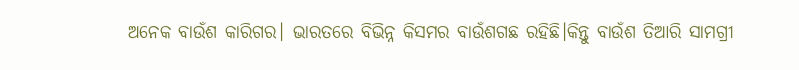ଅନେକ ବାଉଁଶ କାରିଗର। ଭାରତରେ ବିଭିନ୍ନ କିସମର ବାଉଁଶଗଛ ରହିଛି।କିନ୍ତୁ ବାଉଁଶ ତିଆରି ସାମଗ୍ରୀ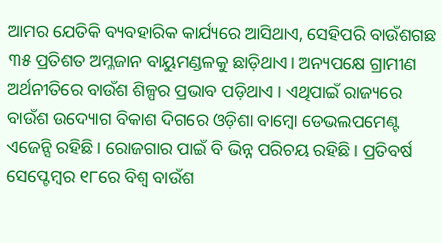ଆମର ଯେତିକି ବ୍ୟବହାରିକ କାର୍ଯ୍ୟରେ ଆସିଥାଏ, ସେହିପରି ବାଉଁଶଗଛ ୩୫ ପ୍ରତିଶତ ଅମ୍ଳଜାନ ବାୟୁମଣ୍ଡଳକୁ ଛାଡ଼ିଥାଏ। ଅନ୍ୟପକ୍ଷେ ଗ୍ରାମୀଣ ଅର୍ଥନୀତିରେ ବାଉଁଶ ଶିଳ୍ପର ପ୍ରଭାବ ପଡ଼ିଥାଏ । ଏଥିପାଇଁ ରାଜ୍ୟରେ ବାଉଁଶ ଉଦ୍ୟୋଗ ବିକାଶ ଦିଗରେ ଓଡ଼ିଶା ବାମ୍ବୋ ଡେଭଲପମେଣ୍ଟ ଏଜେନ୍ସି ରହିଛି। ରୋଜଗାର ପାଇଁ ବି ଭିନ୍ନ ପରିଚୟ ରହିଛି। ପ୍ରତିବର୍ଷ ସେପ୍ଟେମ୍ବର ୧୮ରେ ବିଶ୍ୱ ବାଉଁଶ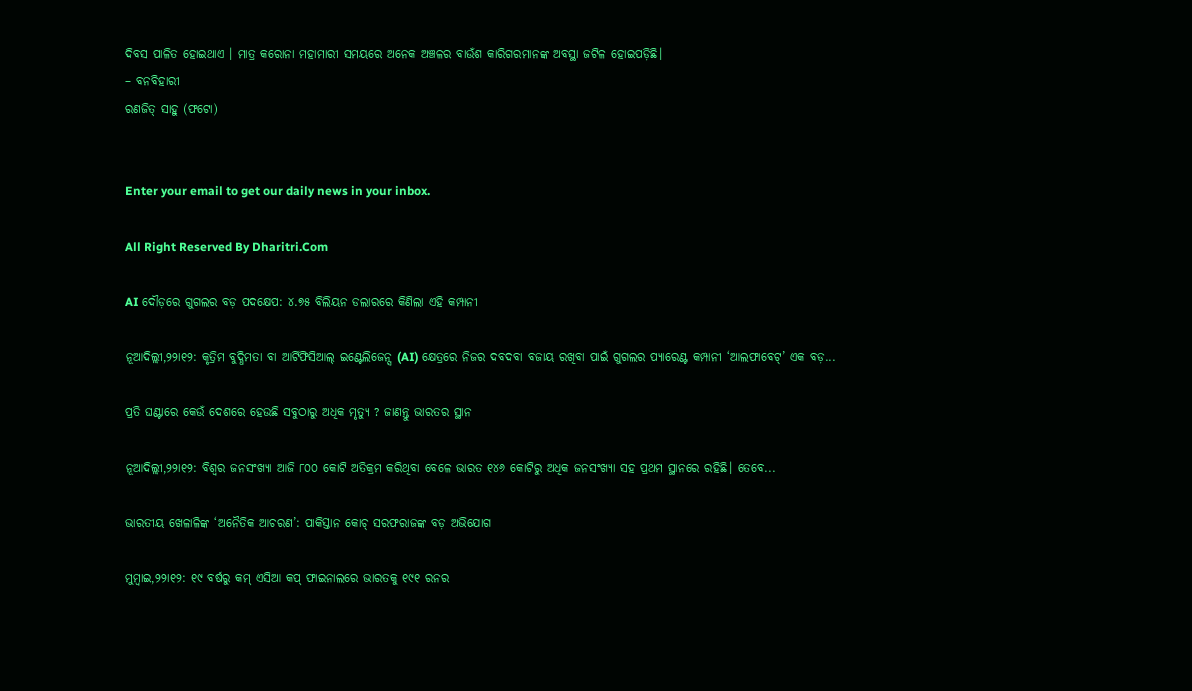ଦିବସ ପାଳିତ ହୋଇଥାଏ । ମାତ୍ର କରୋନା ମହାମାରୀ ସମୟରେ ଅନେକ ଅଞ୍ଚଳର ବାଉଁଶ କାରିଗରମାନଙ୍କ ଅବସ୍ଥା ଜଟିଳ ହୋଇପଡ଼ିଛି।
– ବନବିହାରୀ
ରଣଜିତ୍‌ ସାହୁ (ଫଟୋ)


Enter your email to get our daily news in your inbox.

All Right Reserved By Dharitri.Com

AI ଦୌଡ଼ରେ ଗୁଗଲର ବଡ଼ ପଦକ୍ଷେପ: ୪.୭୫ ବିଲିୟନ ଡଲାରରେ କିଣିଲା ଏହି କମ୍ପାନୀ

ନୂଆଦିଲ୍ଲୀ,୨୨ା୧୨: କୃତ୍ରିମ ବୁଦ୍ଧିମତା ବା ଆର୍ଟିଫିସିଆଲ୍ ଇଣ୍ଟେଲିଜେନ୍ସ (AI) କ୍ଷେତ୍ରରେ ନିଜର ଦବଦବା ବଜାୟ ରଖିବା ପାଇଁ ଗୁଗଲର ପ୍ୟାରେଣ୍ଟ କମ୍ପାନୀ ‘ଆଲଫାବେଟ୍’ ଏକ ବଡ଼...

ପ୍ରତି ଘଣ୍ଟାରେ କେଉଁ ଦେଶରେ ହେଉଛି ସବୁଠାରୁ ଅଧିକ ମୃତ୍ୟୁ ? ଜାଣନ୍ତୁ ଭାରତର ସ୍ଥାନ

ନୂଆଦିଲ୍ଲୀ,୨୨ା୧୨: ବିଶ୍ୱର ଜନସଂଖ୍ୟା ଆଜି ୮୦୦ କୋଟି ଅତିକ୍ରମ କରିଥିବା ବେଳେ ଭାରତ ୧୪୬ କୋଟିରୁ ଅଧିକ ଜନସଂଖ୍ୟା ସହ ପ୍ରଥମ ସ୍ଥାନରେ ରହିଛି। ତେବେ...

ଭାରତୀୟ ଖେଳାଳିଙ୍କ ‘ଅନୈତିକ ଆଚରଣ’: ପାକିସ୍ତାନ କୋଚ୍ ସରଫରାଜଙ୍କ ବଡ଼ ଅଭିଯୋଗ

ମୁମ୍ବାଇ,୨୨ା୧୨: ୧୯ ବର୍ଷରୁ କମ୍ ଏସିଆ କପ୍ ଫାଇନାଲରେ ଭାରତକୁ ୧୯୧ ରନର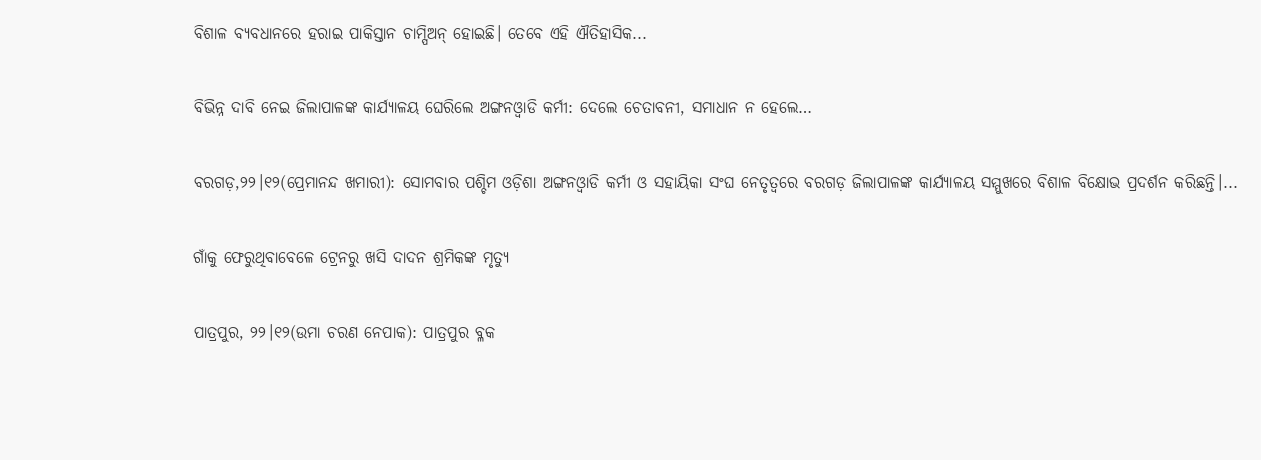ବିଶାଳ ବ୍ୟବଧାନରେ ହରାଇ ପାକିସ୍ତାନ ଚାମ୍ପିଅନ୍ ହୋଇଛି। ତେବେ ଏହି ଐତିହାସିକ...

ବିଭିନ୍ନ ଦାବି ନେଇ ଜିଲାପାଳଙ୍କ କାର୍ଯ୍ୟାଳୟ ଘେରିଲେ ଅଙ୍ଗନଓ୍ବାଡି କର୍ମୀ: ଦେଲେ ଚେତାବନୀ, ସମାଧାନ ନ ହେଲେ…

ବରଗଡ଼,୨୨।୧୨(ପ୍ରେମାନନ୍ଦ ଖମାରୀ): ସୋମବାର ପଶ୍ଚିମ ଓଡ଼ିଶା ଅଙ୍ଗନଓ୍ବାଡି କର୍ମୀ ଓ ସହାୟିକା ସଂଘ ନେତୃତ୍ୱରେ ବରଗଡ଼ ଜିଲାପାଳଙ୍କ କାର୍ଯ୍ୟାଳୟ ସମ୍ମୁଖରେ ବିଶାଳ ବିକ୍ଷୋଭ ପ୍ରଦର୍ଶନ କରିଛନ୍ତି।...

ଗାଁକୁ ଫେରୁଥିବାବେଳେ ଟ୍ରେନରୁ ଖସି ଦାଦନ ଶ୍ରମିକଙ୍କ ମୃତ୍ୟୁ

ପାତ୍ରପୁର, ୨୨।୧୨(ଉମା ଚରଣ ନେପାକ): ପାତ୍ରପୁର ବ୍ଳକ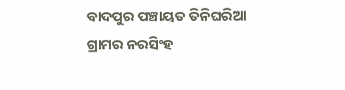ବାଦପୁର ପଞ୍ଚାୟତ ତିନିଘରିଆ ଗ୍ରାମର ନରସିଂହ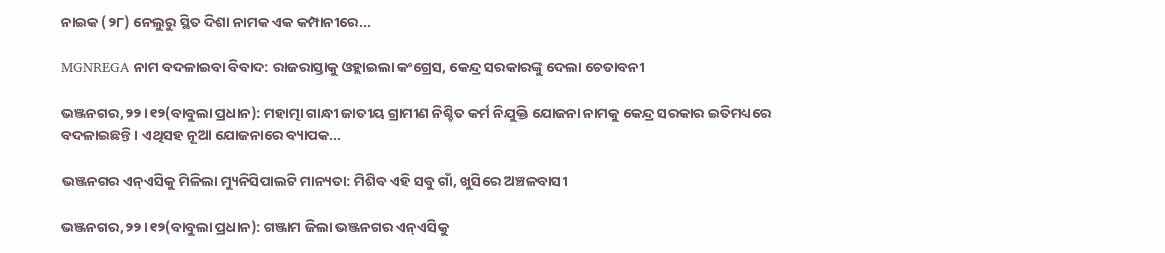ନାଇକ (୨୮) ନେଲୁରୁ ସ୍ଥିତ ଦିଶା ନାମକ ଏକ କମ୍ପାନୀରେ...

MGNREGA ନାମ ବଦଳାଇବା ବିବାଦ: ରାଜରାସ୍ତାକୁ ଓହ୍ଲାଇଲା କଂଗ୍ରେସ, କେନ୍ଦ୍ର ସରକାରଙ୍କୁ ଦେଲା ଚେତାବନୀ

ଭଞ୍ଜନଗର,୨୨।୧୨(ବାବୁଲା ପ୍ରଧାନ): ମହାତ୍ମା ଗାନ୍ଧୀ ଜାତୀୟ ଗ୍ରାମୀଣ ନିଶ୍ଚିତ କର୍ମ ନିଯୁକ୍ତି ଯୋଜନା ନାମକୁ କେନ୍ଦ୍ର ସରକାର ଇତିମଧ୍ୟରେ ବଦଳାଇଛନ୍ତି। ଏଥିସହ ନୂଆ ଯୋଜନାରେ ବ୍ୟାପକ...

ଭଞ୍ଜନଗର ଏନ୍‌ଏସିକୁ ମିଳିଲା ମ୍ୟୁନିସିପାଲଟି ମାନ୍ୟତା: ମିଶିବ ଏହି ସବୁ ଗାଁ, ଖୁସିରେ ଅଞ୍ଚଳବାସୀ

ଭଞ୍ଜନଗର,୨୨।୧୨(ବାବୁଲା ପ୍ରଧାନ): ଗଞ୍ଜାମ ଜିଲା ଭଞ୍ଜନଗର ଏନ୍‌ଏସିକୁ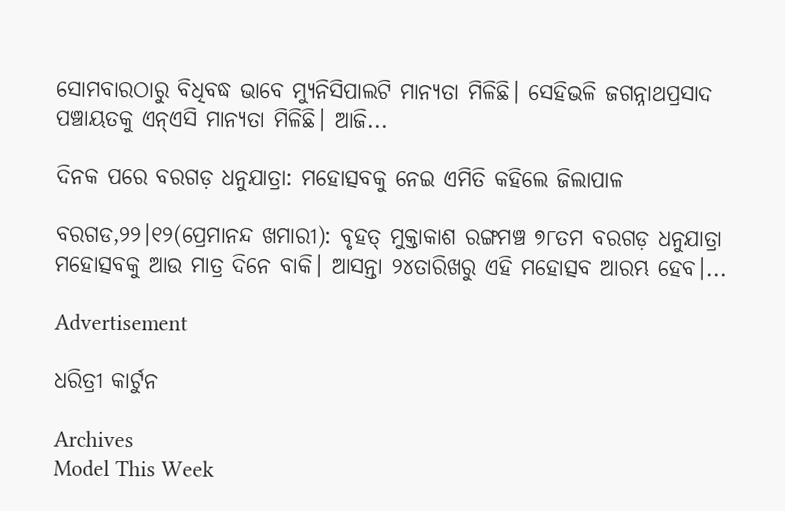ସୋମବାରଠାରୁ ବିଧିବଦ୍ଧ ଭାବେ ମ୍ୟୁନିସିପାଲଟି ମାନ୍ୟତା ମିଳିଛି। ସେହିଭଳି ଜଗନ୍ନାଥପ୍ରସାଦ ପଞ୍ଚାୟତକୁ ଏନ୍‌ଏସି ମାନ୍ୟତା ମିଳିଛି। ଆଜି...

ଦିନକ ପରେ ବରଗଡ଼ ଧନୁଯାତ୍ରା: ମହୋତ୍ସବକୁ ନେଇ ଏମିତି କହିଲେ ଜିଲାପାଳ

ବରଗଡ,୨୨।୧୨(ପ୍ରେମାନନ୍ଦ ଖମାରୀ): ବୃହତ୍‌ ମୁକ୍ତାକାଶ ରଙ୍ଗମଞ୍ଚ ୭୮ତମ ବରଗଡ଼ ଧନୁଯାତ୍ରା ମହୋତ୍ସବକୁ ଆଉ ମାତ୍ର ଦିନେ ବାକି। ଆସନ୍ତା ୨୪ତାରିଖରୁ ଏହି ମହୋତ୍ସବ ଆରମ୍ଭ ହେବ।...

Advertisement

ଧରିତ୍ରୀ କାର୍ଟୁନ

Archives
Model This Week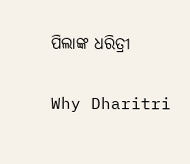ପିଲାଙ୍କ ଧରିତ୍ରୀ

Why Dharitri